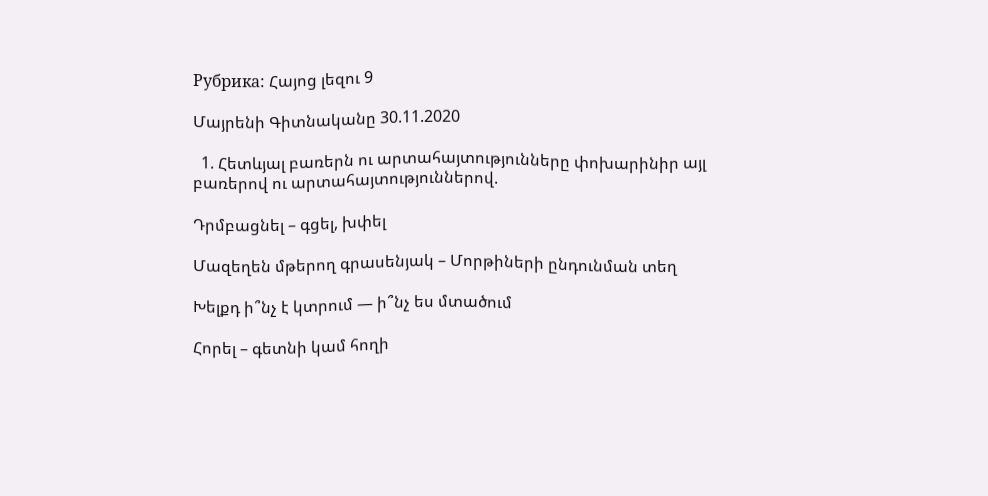Рубрика: Հայոց լեզու 9

Մայրենի Գիտնականը 30.11.2020

  1. Հետևյալ բառերն ու արտահայտությունները փոխարինիր այլ բառերով ու արտահայտություններով.

Դրմբացնել – գցել, խփել

Մազեղեն մթերող գրասենյակ – Մորթիների ընդունման տեղ

Խելքդ ի՞նչ է կտրում — ի՞նչ ես մտածում

Հորել – գետնի կամ հողի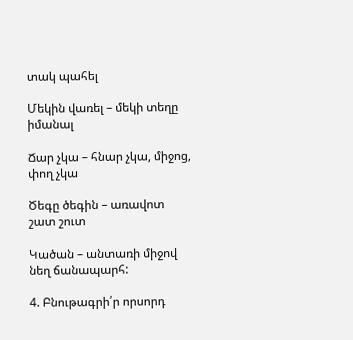տակ պահել

Մեկին վառել – մեկի տեղը իմանալ

Ճար չկա – հնար չկա, միջոց, փող չկա

Ծեգը ծեգին – առավոտ շատ շուտ

Կածան – անտառի միջով նեղ ճանապարհ:

4. Բնութագրի՛ր որսորդ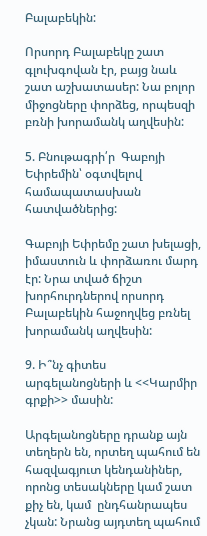Բալաբեկին:

Որսորդ Բալաբեկը շատ գլուխգովան էր, բայց նաև շատ աշխատասեր: Նա բոլոր միջոցները փորձեց, որպեսզի բռնի խորամանկ աղվեսին:

5. Բնութագրի՛ր  Գաբոյի Եփրեմին՝ օգտվելով համապատասխան հատվածներից:

Գաբոյի Եփրեմը շատ խելացի, իմաստուն և փորձառու մարդ էր: Նրա տված ճիշտ խորհուրդներով որսորդ Բալաբեկին հաջողվեց բռնել խորամանկ աղվեսին:

9. Ի՞նչ գիտես արգելանոցների և <<Կարմիր գրքի>> մասին:

Արգելանոցները դրանք այն տեղերն են, որտեղ պահում են հազվագյուտ կենդանիներ, որոնց տեսակները կամ շատ քիչ են, կամ  ընդհանրապես չկան: Նրանց այդտեղ պահում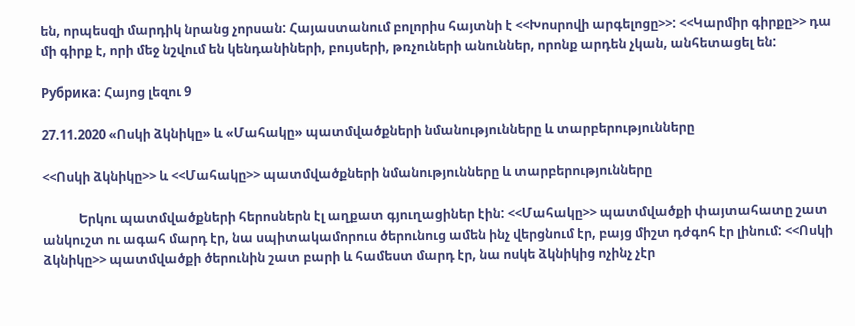են, որպեսզի մարդիկ նրանց չորսան: Հայաստանում բոլորիս հայտնի է <<Խոսրովի արգելոցը>>: <<Կարմիր գիրքը>> դա մի գիրք է, որի մեջ նշվում են կենդանիների, բույսերի, թռչուների անուններ, որոնք արդեն չկան, անհետացել են:

Рубрика: Հայոց լեզու 9

27.11.2020 «Ոսկի ձկնիկը» և «Մահակը» պատմվածքների նմանությունները և տարբերությունները

<<Ոսկի ձկնիկը>> և <<Մահակը>> պատմվածքների նմանությունները և տարբերությունները

            Երկու պատմվածքների հերոսներն էլ աղքատ գյուղացիներ էին: <<Մահակը>> պատմվածքի փայտահատը շատ անկուշտ ու ագահ մարդ էր, նա սպիտակամորուս ծերունուց ամեն ինչ վերցնում էր, բայց միշտ դժգոհ էր լինում: <<Ոսկի ձկնիկը>> պատմվածքի ծերունին շատ բարի և համեստ մարդ էր, նա ոսկե ձկնիկից ոչինչ չէր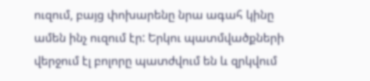ուզում, բայց փոխարենը նրա ագահ կինը ամեն ինչ ուզում էր: Երկու պատմվածքների վերջում էլ բոլորը պատժվում են և զրկվում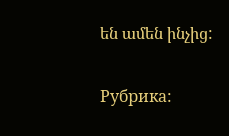են ամեն ինչից:

Рубрика: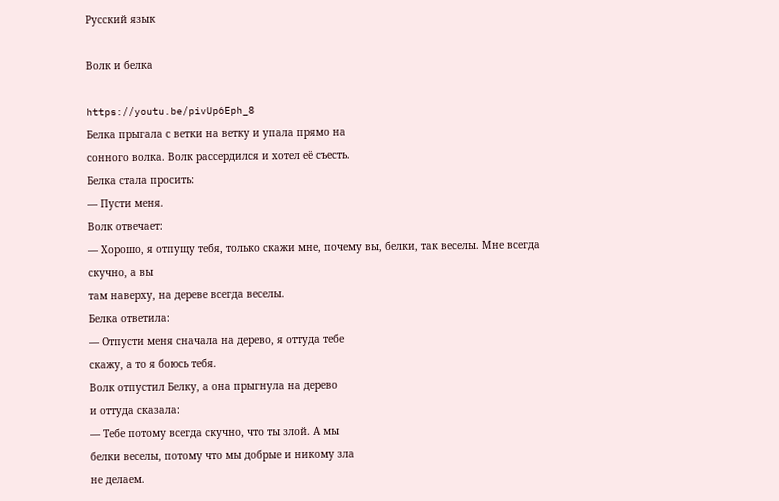Русский язык

Волк и белка

https://youtu.be/pivUp6Eph_8
Белка прыгала с ветки на ветку и упала прямо на
сонного волка. Волк рассердился и хотел её съесть.
Белка стала просить:
— Пусти меня.
Волк отвечает:
— Хорошо, я отпущу тебя, только скажи мне, почему вы, белки, так веселы. Мне всегда скучно, а вы
там наверху, на дереве всегда веселы.
Белка ответила:
— Отпусти меня сначала на дерево, я оттуда тебе
скажу, а то я боюсь тебя.
Волк отпустил Белку, а она прыгнула на дерево
и оттуда сказала:
— Тебе потому всегда скучно, что ты злой. А мы
белки веселы, потому что мы добрые и никому зла
не делаем.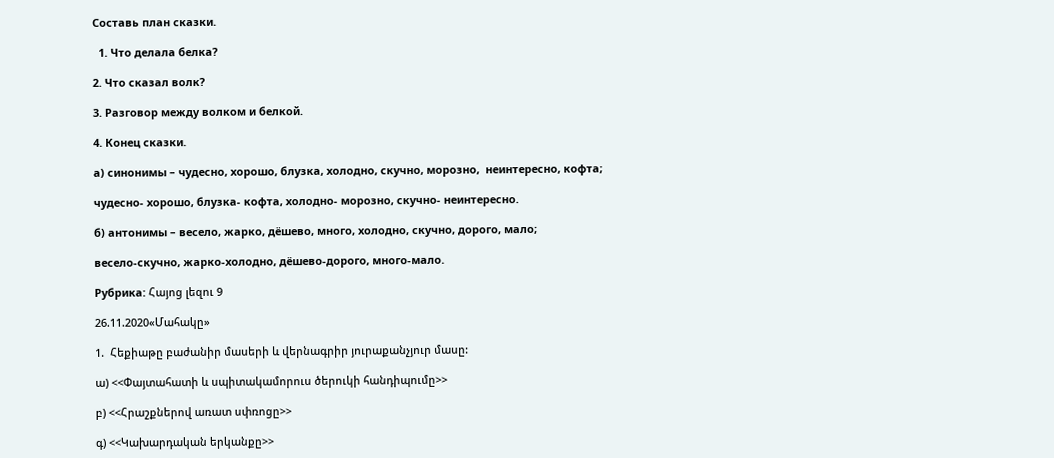Составь план сказки.

  1. Что делала белка?

2. Что сказал волк?

3. Разговор между волком и белкой.

4. Конец сказки.

а) синонимы – чудесно, хорошо, блузка, холодно, скучно, морозно,  неинтересно, кофта;

чудесно- хорошо, блузка- кофта, холодно- морозно, скучно- неинтересно.

б) антонимы – весело, жарко, дёшево, много, холодно, скучно, дорого, мало;

весело-скучно, жарко-холодно, дёшево-дорого, много-мало.

Рубрика: Հայոց լեզու 9

26.11.2020«Մահակը»

1.  Հեքիաթը բաժանիր մասերի և վերնագրիր յուրաքանչյուր մասը:

ա) <<Փայտահատի և սպիտակամորուս ծերուկի հանդիպումը>>

բ) <<Հրաշքներով առատ սփռոցը>>

գ) <<Կախարդական երկանքը>>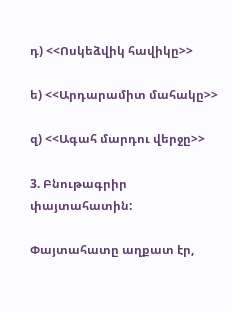դ) <<Ոսկեձվիկ հավիկը>>

ե) <<Արդարամիտ մահակը>>

զ) <<Ագահ մարդու վերջը>>

3. Բնութագրիր փայտահատին:

Փայտահատը աղքատ էր,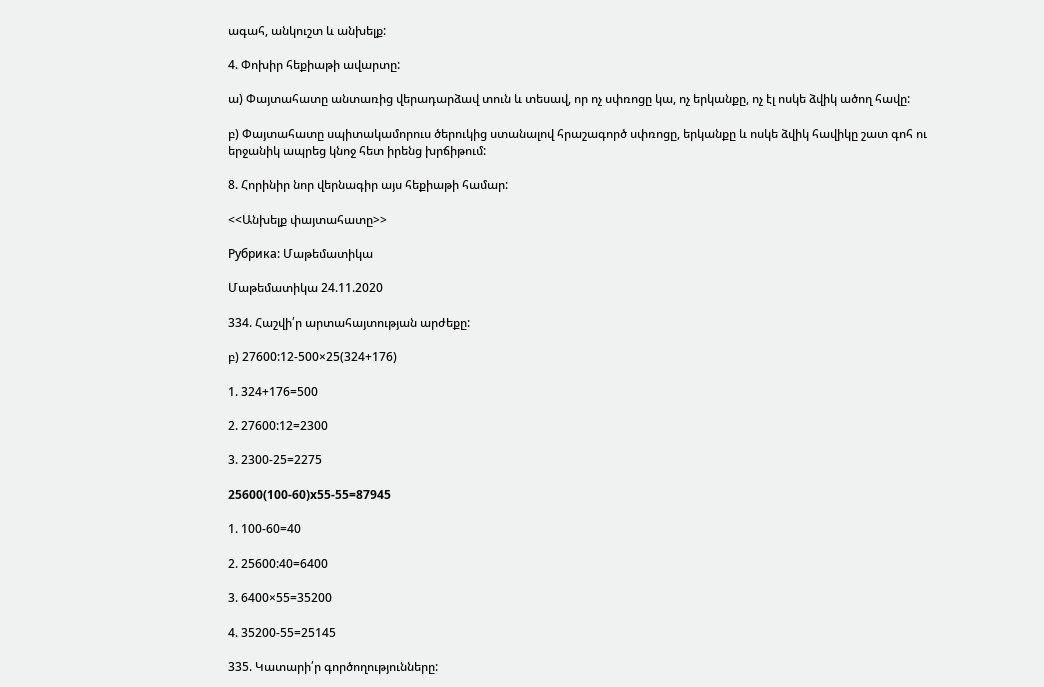ագահ, անկուշտ և անխելք:

4. Փոխիր հեքիաթի ավարտը:

ա) Փայտահատը անտառից վերադարձավ տուն և տեսավ, որ ոչ սփռոցը կա, ոչ երկանքը, ոչ էլ ոսկե ձվիկ ածող հավը:

բ) Փայտահատը սպիտակամորուս ծերուկից ստանալով հրաշագործ սփռոցը, երկանքը և ոսկե ձվիկ հավիկը շատ գոհ ու երջանիկ ապրեց կնոջ հետ իրենց խրճիթում:

8. Հորինիր նոր վերնագիր այս հեքիաթի համար:

<<Անխելք փայտահատը>>

Рубрика: Մաթեմատիկա

Մաթեմատիկա 24.11.2020

334. Հաշվի՛ր արտահայտության արժեքը:

բ) 27600:12-500×25(324+176)

1. 324+176=500

2. 27600:12=2300

3. 2300-25=2275

25600(100-60)x55-55=87945

1. 100-60=40

2. 25600:40=6400

3. 6400×55=35200

4. 35200-55=25145

335. Կատարի՛ր գործողությունները: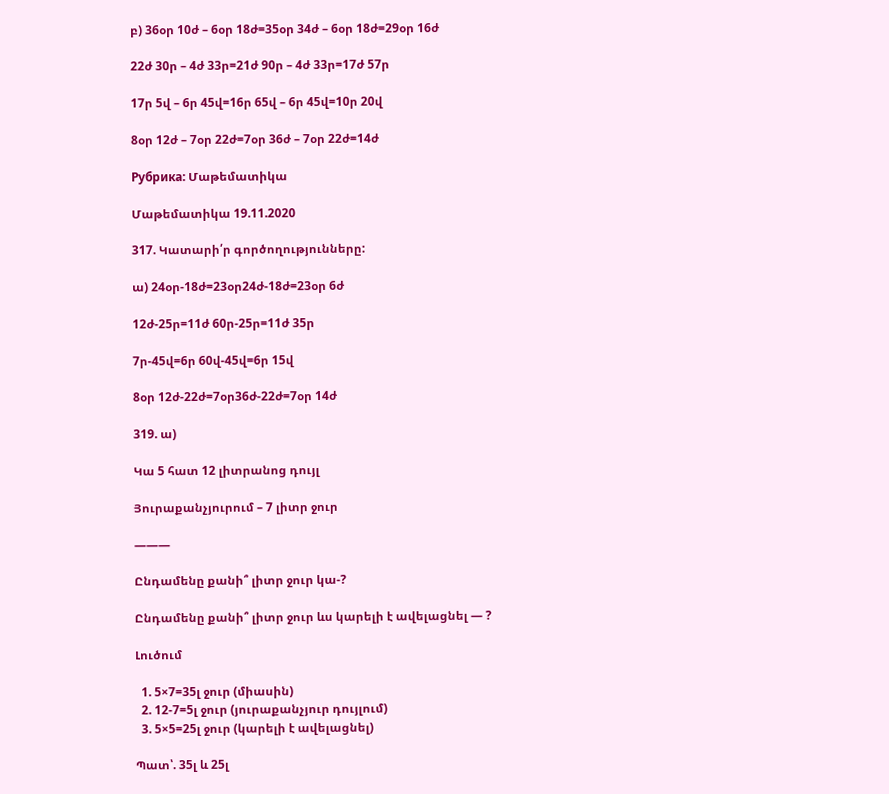բ) 36օր 10ժ – 6օր 18ժ=35օր 34ժ – 6օր 18ժ=29օր 16ժ

22ժ 30ր – 4ժ 33ր=21ժ 90ր – 4ժ 33ր=17ժ 57ր

17ր 5վ – 6ր 45վ=16ր 65վ – 6ր 45վ=10ր 20վ

8օր 12ժ – 7օր 22ժ=7օր 36ժ – 7օր 22ժ=14ժ

Рубрика: Մաթեմատիկա

Մաթեմատիկա 19.11.2020

317. Կատարի՛ր գործողությունները:

ա) 24օր-18ժ=23օր24ժ-18ժ=23օր 6ժ

12ժ-25ր=11ժ 60ր-25ր=11ժ 35ր

7ր-45վ=6ր 60վ-45վ=6ր 15վ

8օր 12ժ-22ժ=7օր36ժ-22ժ=7օր 14ժ

319. ա)

Կա 5 հատ 12 լիտրանոց դույլ

Յուրաքանչյուրում – 7 լիտր ջուր

———

Ընդամենը քանի՞ լիտր ջուր կա-?

Ընդամենը քանի՞ լիտր ջուր ևս կարելի է ավելացնել — ?

Լուծում

  1. 5×7=35լ ջուր (միասին)
  2. 12-7=5լ ջուր (յուրաքանչյուր դույլում)
  3. 5×5=25լ ջուր (կարելի է ավելացնել)

Պատ՝. 35լ և 25լ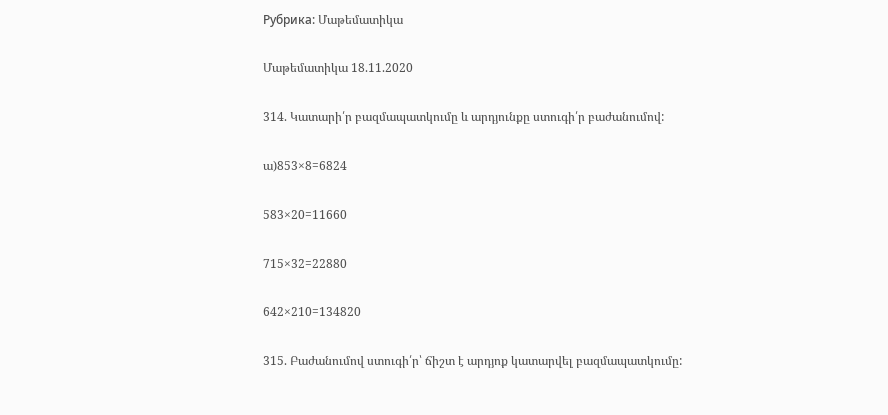Рубрика: Մաթեմատիկա

Մաթեմատիկա 18.11.2020

314. Կատարի՛ր բազմապատկումը և արդյունքը ստուգի՛ր բաժանումով:

ա)853×8=6824

583×20=11660

715×32=22880

642×210=134820

315. Բաժանումով ստուգի՛ր՝ ճիշտ է արդյոք կատարվել բազմապատկումը: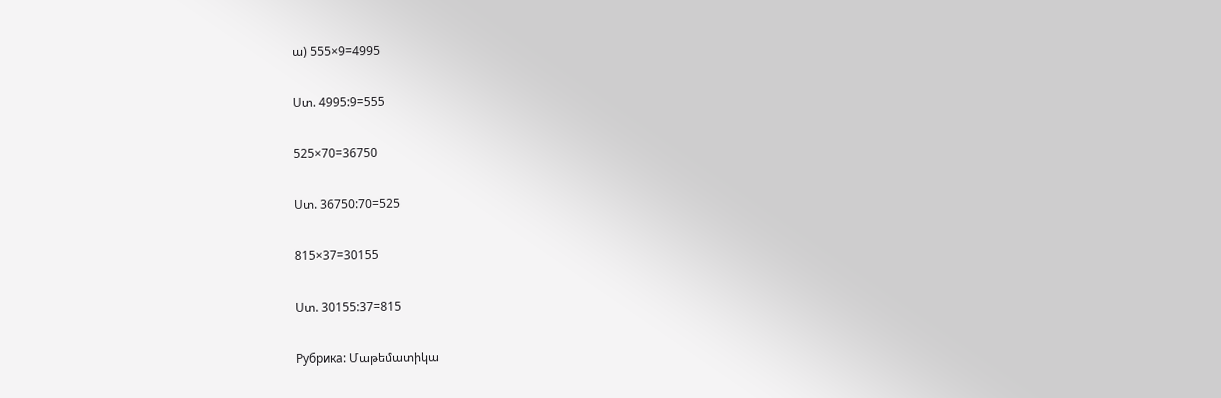ա) 555×9=4995

Ստ. 4995:9=555

525×70=36750

Ստ. 36750:70=525

815×37=30155

Ստ. 30155:37=815

Рубрика: Մաթեմատիկա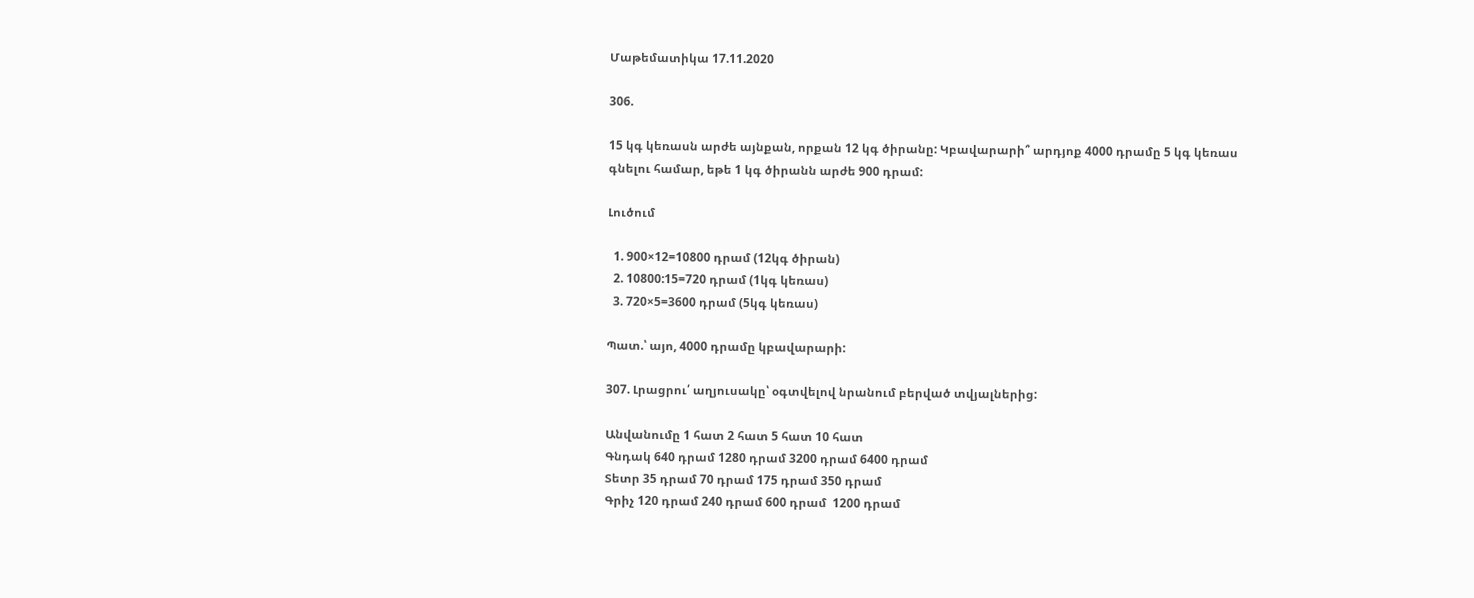Մաթեմատիկա 17.11.2020

306.

15 կգ կեռասն արժե այնքան, որքան 12 կգ ծիրանը: Կբավարարի՞ արդյոք 4000 դրամը 5 կգ կեռաս գնելու համար, եթե 1 կգ ծիրանն արժե 900 դրամ:

Լուծում

  1. 900×12=10800 դրամ (12կգ ծիրան)
  2. 10800:15=720 դրամ (1կգ կեռաս)
  3. 720×5=3600 դրամ (5կգ կեռաս)

Պատ.՝ այո, 4000 դրամը կբավարարի:

307. Լրացրու՛ աղյուսակը՝ օգտվելով նրանում բերված տվյալներից:

Անվանումը 1 հատ 2 հատ 5 հատ 10 հատ
Գնդակ 640 դրամ 1280 դրամ 3200 դրամ 6400 դրամ
Տետր 35 դրամ 70 դրամ 175 դրամ 350 դրամ
Գրիչ 120 դրամ 240 դրամ 600 դրամ  1200 դրամ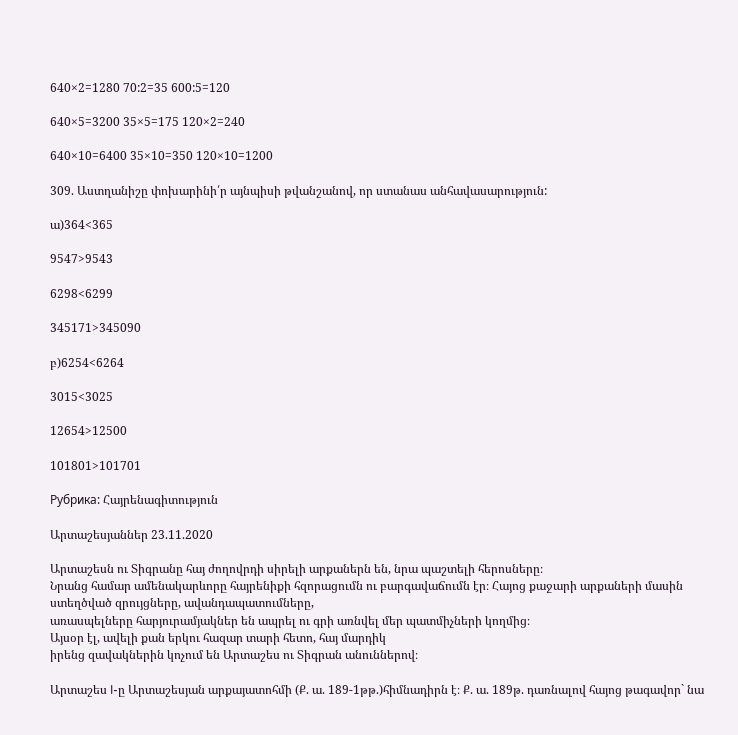640×2=1280 70:2=35 600:5=120

640×5=3200 35×5=175 120×2=240

640×10=6400 35×10=350 120×10=1200

309. Աստղանիշը փոխարինի՛ր այնպիսի թվանշանով, որ ստանաս անհավասարություն:

ա)364<365

9547>9543

6298<6299

345171>345090

բ)6254<6264

3015<3025

12654>12500

101801>101701

Рубрика: Հայրենագիտություն

Արտաշեսյաններ 23.11.2020

Արտաշեսն ու Տիգրանը հայ ժողովրդի սիրելի արքաներն են, նրա պաշտելի հերոսները։
Նրանց համար ամենակարևորը հայրենիքի հզորացումն ու բարգավաճումն էր։ Հայոց քաջարի արքաների մասին ստեղծված զրույցները, ավանդապատումները,
առասպելները հարյուրամյակներ են ապրել ու գրի առնվել մեր պատմիչների կողմից։
Այսօր էլ, ավելի քան երկու հազար տարի հետո, հայ մարդիկ
իրենց զավակներին կոչում են Արտաշես ու Տիգրան անուններով։

Արտաշես I-ը Արտաշեսյան արքայատոհմի (Ք. ա. 189-1թթ.)հիմնադիրն է։ Ք. ա. 189թ. դառնալով հայոց թագավոր` նա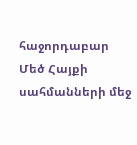հաջորդաբար Մեծ Հայքի սահմանների մեջ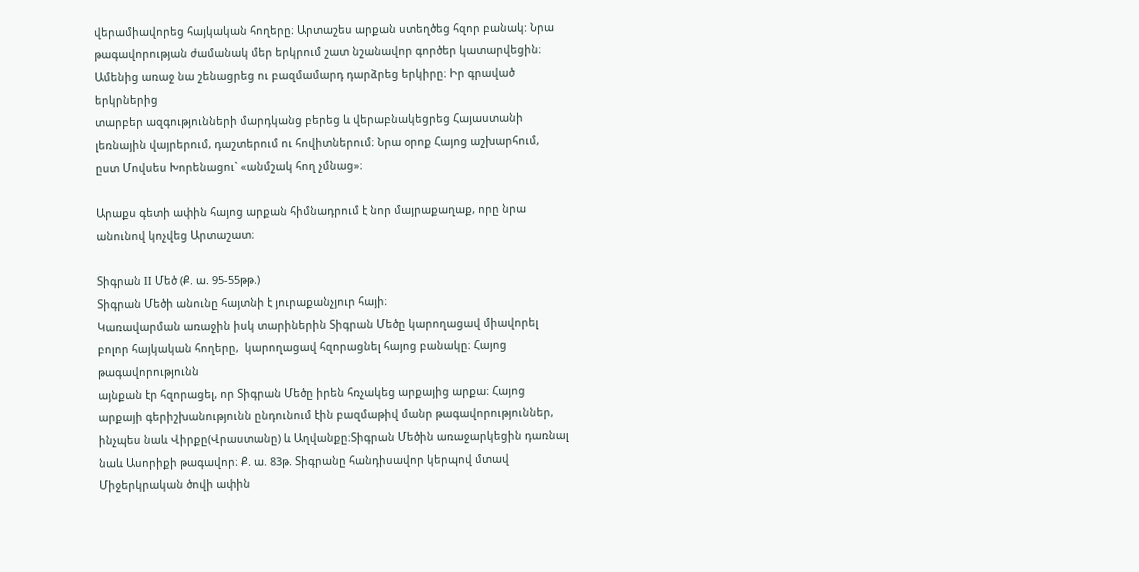վերամիավորեց հայկական հողերը։ Արտաշես արքան ստեղծեց հզոր բանակ: Նրա թագավորության ժամանակ մեր երկրում շատ նշանավոր գործեր կատարվեցին։ Ամենից առաջ նա շենացրեց ու բազմամարդ դարձրեց երկիրը։ Իր գրաված երկրներից
տարբեր ազգությունների մարդկանց բերեց և վերաբնակեցրեց Հայաստանի լեռնային վայրերում, դաշտերում ու հովիտներում։ Նրա օրոք Հայոց աշխարհում, ըստ Մովսես Խորենացու` «անմշակ հող չմնաց»։

Արաքս գետի ափին հայոց արքան հիմնադրում է նոր մայրաքաղաք, որը նրա անունով կոչվեց Արտաշատ։

Տիգրան II Մեծ (Ք. ա. 95-55թթ.)
Տիգրան Մեծի անունը հայտնի է յուրաքանչյուր հայի։
Կառավարման առաջին իսկ տարիներին Տիգրան Մեծը կարողացավ միավորել բոլոր հայկական հողերը,  կարողացավ հզորացնել հայոց բանակը։ Հայոց թագավորությունն
այնքան էր հզորացել, որ Տիգրան Մեծը իրեն հռչակեց արքայից արքա։ Հայոց արքայի գերիշխանությունն ընդունում էին բազմաթիվ մանր թագավորություններ, ինչպես նաև Վիրքը(Վրաստանը) և Աղվանքը։Տիգրան Մեծին առաջարկեցին դառնալ նաև Ասորիքի թագավոր։ Ք. ա. 83թ. Տիգրանը հանդիսավոր կերպով մտավ Միջերկրական ծովի ափին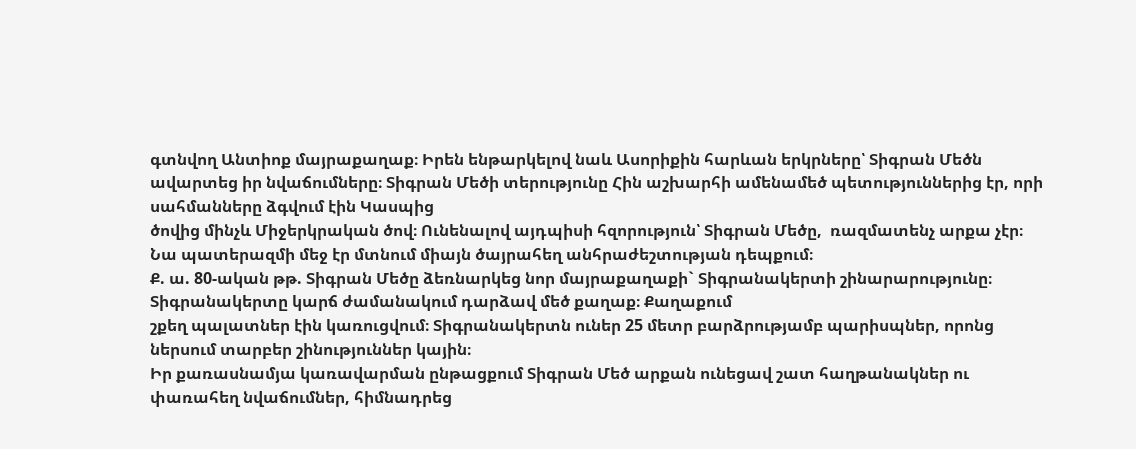գտնվող Անտիոք մայրաքաղաք։ Իրեն ենթարկելով նաև Ասորիքին հարևան երկրները՝ Տիգրան Մեծն ավարտեց իր նվաճումները։ Տիգրան Մեծի տերությունը Հին աշխարհի ամենամեծ պետություններից էր, որի սահմանները ձգվում էին Կասպից
ծովից մինչև Միջերկրական ծով։ Ունենալով այդպիսի հզորություն՝ Տիգրան Մեծը,  ռազմատենչ արքա չէր։ Նա պատերազմի մեջ էր մտնում միայն ծայրահեղ անհրաժեշտության դեպքում։
Ք. ա. 80-ական թթ. Տիգրան Մեծը ձեռնարկեց նոր մայրաքաղաքի` Տիգրանակերտի շինարարությունը։  Տիգրանակերտը կարճ ժամանակում դարձավ մեծ քաղաք։ Քաղաքում
շքեղ պալատներ էին կառուցվում։ Տիգրանակերտն ուներ 25 մետր բարձրությամբ պարիսպներ, որոնց ներսում տարբեր շինություններ կային։
Իր քառասնամյա կառավարման ընթացքում Տիգրան Մեծ արքան ունեցավ շատ հաղթանակներ ու փառահեղ նվաճումներ, հիմնադրեց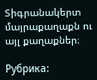Տիգրանակերտ մայրաքաղաքն ու այլ քաղաքներ։

Рубрика: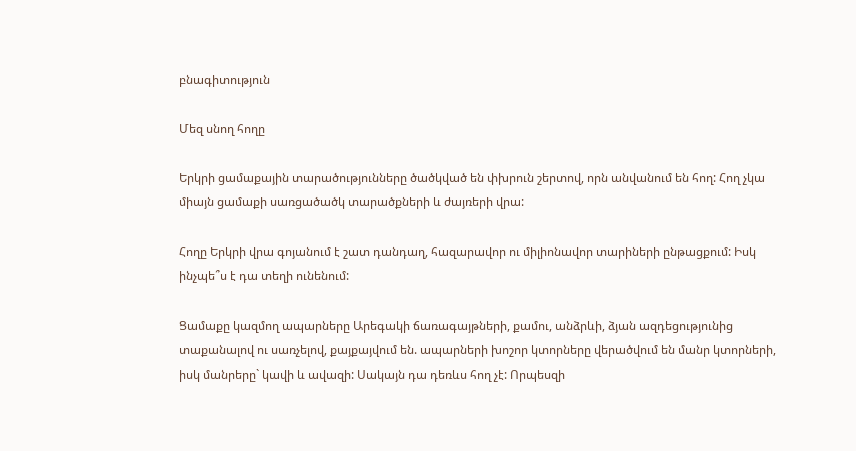բնագիտություն

Մեզ սնող հողը

Երկրի ցամաքային տարածությունները ծածկված են փխրուն շերտով, որն անվանում են հող: Հող չկա միայն ցամաքի սառցածածկ տարածքների և ժայռերի վրա:

Հողը Երկրի վրա գոյանում է շատ դանդաղ, հազարավոր ու միլիոնավոր տարիների ընթացքում: Իսկ ինչպե՞ս է դա տեղի ունենում:

Ցամաքը կազմող ապարները Արեգակի ճառագայթների, քամու, անձրևի, ձյան ազդեցությունից տաքանալով ու սառչելով, քայքայվում են. ապարների խոշոր կտորները վերածվում են մանր կտորների, իսկ մանրերը` կավի և ավազի: Սակայն դա դեռևս հող չէ: Որպեսզի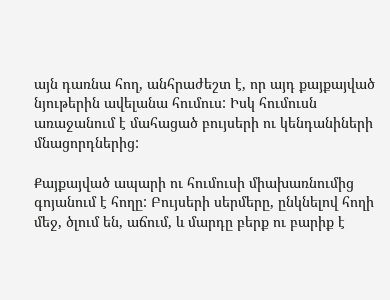այն դառնա հող, անհրաժեշտ է, որ այդ քայքայված նյութերին ավելանա հումուս: Իսկ հումուսն առաջանում է մահացած բույսերի ու կենդանիների մնացորդներից:

Քայքայված ապարի ու հումուսի միախառնումից գոյանում է հողը: Բույսերի սերմերը, ընկնելով հողի մեջ, ծլում են, աճում, և մարդը բերք ու բարիք է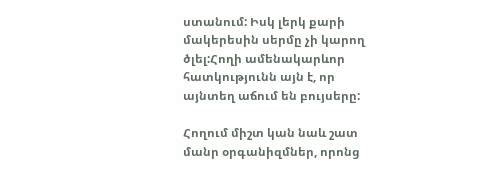ստանում: Իսկ լերկ քարի մակերեսին սերմը չի կարող ծլել:Հողի ամենակարևոր հատկությունն այն է, որ այնտեղ աճում են բույսերը:

Հողում միշտ կան նաև շատ մանր օրգանիզմներ, որոնց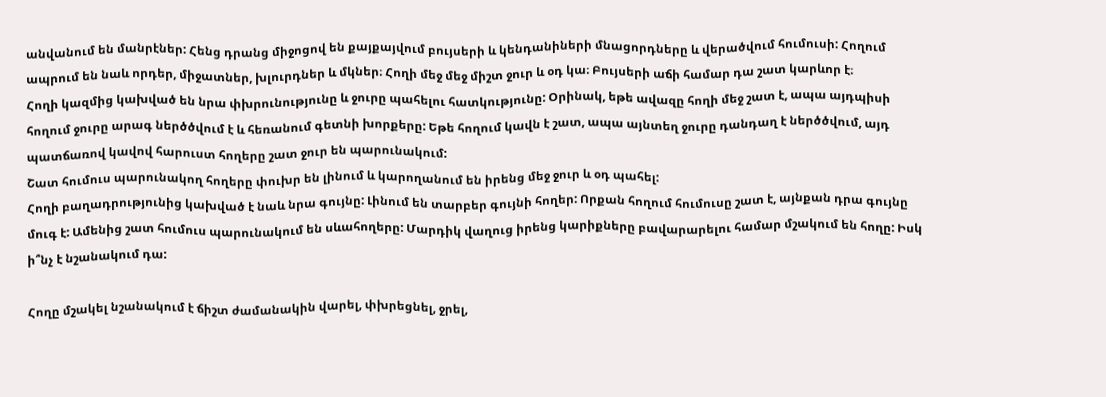անվանում են մանրէներ: Հենց դրանց միջոցով են քայքայվում բույսերի և կենդանիների մնացորդները և վերածվում հումուսի: Հողում ապրում են նաև որդեր, միջատներ, խլուրդներ և մկներ։ Հողի մեջ մեջ միշտ ջուր և օդ կա։ Բույսերի աճի համար դա շատ կարևոր է։
Հողի կազմից կախված են նրա փխրունությունը և ջուրը պահելու հատկությունը: Օրինակ, եթե ավազը հողի մեջ շատ է, ապա այդպիսի հողում ջուրը արագ ներծծվում է և հեռանում գետնի խորքերը: Եթե հողում կավն է շատ, ապա այնտեղ ջուրը դանդաղ է ներծծվում, այդ պատճառով կավով հարուստ հողերը շատ ջուր են պարունակում:
Շատ հումուս պարունակող հողերը փուխր են լինում և կարողանում են իրենց մեջ ջուր և օդ պահել:
Հողի բաղադրությունից կախված է նաև նրա գույնը: Լինում են տարբեր գույնի հողեր: Որքան հողում հումուսը շատ է, այնքան դրա գույնը մուգ է: Ամենից շատ հումուս պարունակում են սևահողերը: Մարդիկ վաղուց իրենց կարիքները բավարարելու համար մշակում են հողը: Իսկ ի՞նչ է նշանակում դա:

Հողը մշակել նշանակում է ճիշտ ժամանակին վարել, փխրեցնել, ջրել,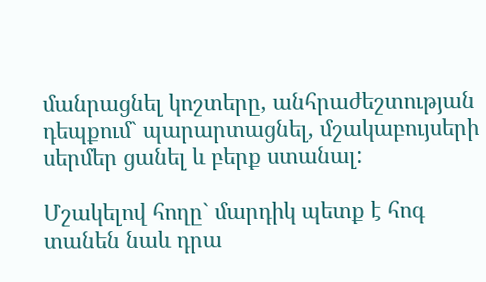մանրացնել կոշտերը, անհրաժեշտության դեպքում` պարարտացնել, մշակաբույսերի սերմեր ցանել և բերք ստանալ:

Մշակելով հողը` մարդիկ պետք է հոգ տանեն նաև դրա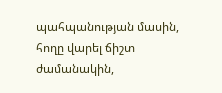պահպանության մասին, հողը վարել ճիշտ ժամանակին,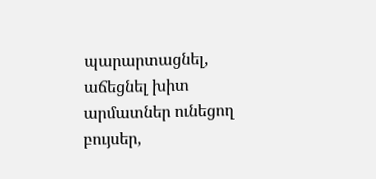պարարտացնել, աճեցնել խիտ արմատներ ունեցող բույսեր,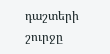դաշտերի շուրջը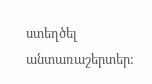ստեղծել անտառաշերտեր: